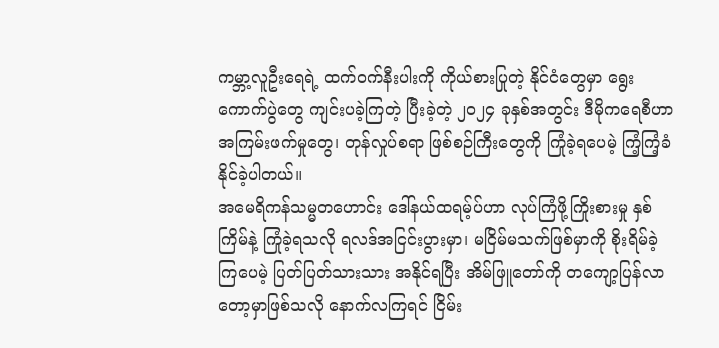ကမ္ဘာ့လူဦးရေရဲ့ ထက်ဝက်နီးပါးကို ကိုယ်စားပြုတဲ့ နိုင်ငံတွေမှာ ရွေးကောက်ပွဲတွေ ကျင်းပခဲ့ကြတဲ့ ပြီးခဲ့တဲ့ ၂၀၂၄ ခုနှစ်အတွင်း ဒီမိုကရေစီဟာ အကြမ်းဖက်မှုတွေ၊ တုန်လှုပ်စရာ ဖြစ်စဉ်ကြီးတွေကို ကြုံခဲ့ရပေမဲ့ ကြံ့ကြံ့ခံနိုင်ခဲ့ပါတယ်။
အမေရိကန်သမ္မတဟောင်း ဒေါ်နယ်ထရမ့်ပ်ဟာ လုပ်ကြံဖို့ကြိုးစားမှု နှစ်ကြိမ်နဲ့ ကြုံခဲ့ရသလို ရလဒ်အငြင်းပွားမှာ၊ မငြိမ်မသက်ဖြစ်မှာကို စိုးရိမ်ခဲ့ကြပေမဲ့ ပြတ်ပြတ်သားသား အနိုင်ရပြီး အိမ်ဖြူတော်ကို တကျော့ပြန်လာတော့မှာဖြစ်သလို နောက်လကြရင် ငြိမ်း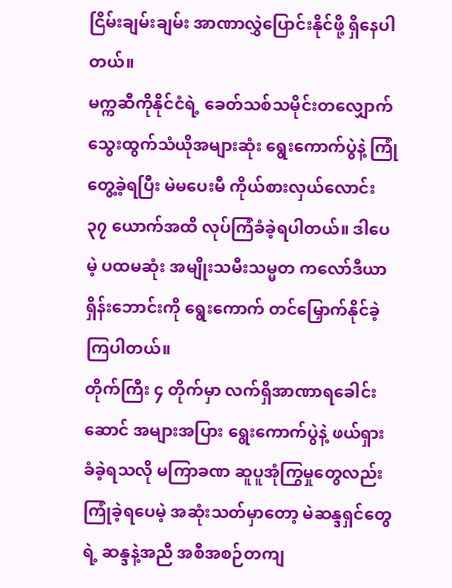ငြိမ်းချမ်းချမ်း အာဏာလွှဲပြောင်းနိုင်ဖို့ ရှိနေပါတယ်။
မက္ကဆီကိုနိုင်ငံရဲ့ ခေတ်သစ်သမိုင်းတလျှောက် သွေးထွက်သံယိုအများဆုံး ရွေးကောက်ပွဲနဲ့ ကြုံတွေ့ခဲ့ရပြီး မဲမပေးမီ ကိုယ်စားလှယ်လောင်း ၃၇ ယောက်အထိ လုပ်ကြံခံခဲ့ရပါတယ်။ ဒါပေမဲ့ ပထမဆုံး အမျိုးသမီးသမ္မတ ကလော်ဒီယာ ရှိန်းဘောင်းကို ရွေးကောက် တင်မြှောက်နိုင်ခဲ့ကြပါတယ်။
တိုက်ကြီး ၄ တိုက်မှာ လက်ရှိအာဏာရခေါင်းဆောင် အများအပြား ရွေးကောက်ပွဲနဲ့ ဖယ်ရှားခံခဲ့ရသလို မကြာခဏ ဆူပူအုံကြွမှုတွေလည်း ကြုံခဲ့ရပေမဲ့ အဆုံးသတ်မှာတော့ မဲဆန္ဒရှင်တွေရဲ့ ဆန္ဒနဲ့အညီ အစီအစဉ်တကျ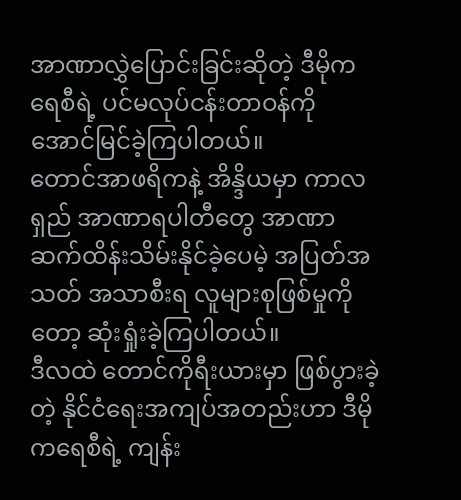အာဏာလွှဲပြောင်းခြင်းဆိုတဲ့ ဒီမိုကရေစီရဲ့ ပင်မလုပ်ငန်းတာဝန်ကို အောင်မြင်ခဲ့ကြပါတယ်။
တောင်အာဖရိကနဲ့ အိန္ဒိယမှာ ကာလရှည် အာဏာရပါတီတွေ အာဏာဆက်ထိန်းသိမ်းနိုင်ခဲ့ပေမဲ့ အပြတ်အသတ် အသာစီးရ လူများစုဖြစ်မှုကိုတော့ ဆုံးရှုံးခဲ့ကြပါတယ်။
ဒီလထဲ တောင်ကိုရီးယားမှာ ဖြစ်ပွားခဲ့တဲ့ နိုင်ငံရေးအကျပ်အတည်းဟာ ဒီမိုကရေစီရဲ့ ကျန်း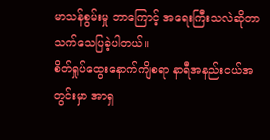မာသန်စွမ်းမှု ဘာကြောင့် အရေးကြီးသလဲဆိုတာ သက်သေပြခဲ့ပါတယ်။
စိတ်ရှုပ်ထွေးနောက်ကျိစရာ နာရီအနည်းငယ်အတွင်းမှာ အာရှ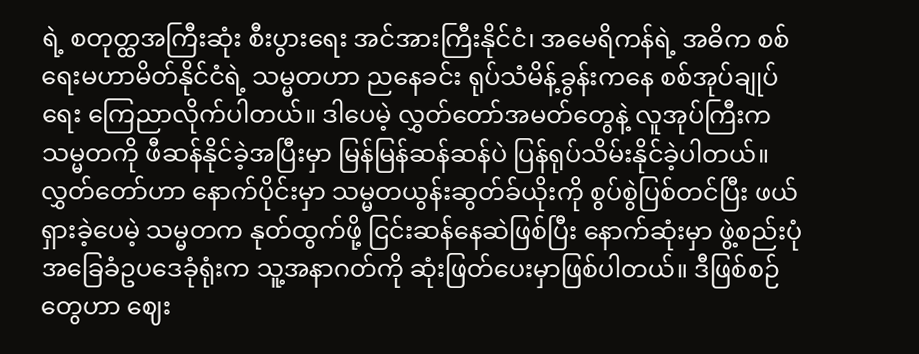ရဲ့ စတုတ္ထအကြီးဆုံး စီးပွားရေး အင်အားကြီးနိုင်ငံ၊ အမေရိကန်ရဲ့ အဓိက စစ်ရေးမဟာမိတ်နိုင်ငံရဲ့ သမ္မတဟာ ညနေခင်း ရုပ်သံမိန့်ခွန်းကနေ စစ်အုပ်ချုပ်ရေး ကြေညာလိုက်ပါတယ်။ ဒါပေမဲ့ လွှတ်တော်အမတ်တွေနဲ့ လူအုပ်ကြီးက သမ္မတကို ဖီဆန်နိုင်ခဲ့အပြီးမှာ မြန်မြန်ဆန်ဆန်ပဲ ပြန်ရုပ်သိမ်းနိုင်ခဲ့ပါတယ်။
လွှတ်တော်ဟာ နောက်ပိုင်းမှာ သမ္မတယွန်းဆွတ်ခ်ယိုးကို စွပ်စွဲပြစ်တင်ပြီး ဖယ်ရှားခဲ့ပေမဲ့ သမ္မတက နုတ်ထွက်ဖို့ ငြင်းဆန်နေဆဲဖြစ်ပြီး နောက်ဆုံးမှာ ဖွဲ့စည်းပုံအခြေခံဥပဒေခုံရုံးက သူ့အနာဂတ်ကို ဆုံးဖြတ်ပေးမှာဖြစ်ပါတယ်။ ဒီဖြစ်စဉ်တွေဟာ ဈေး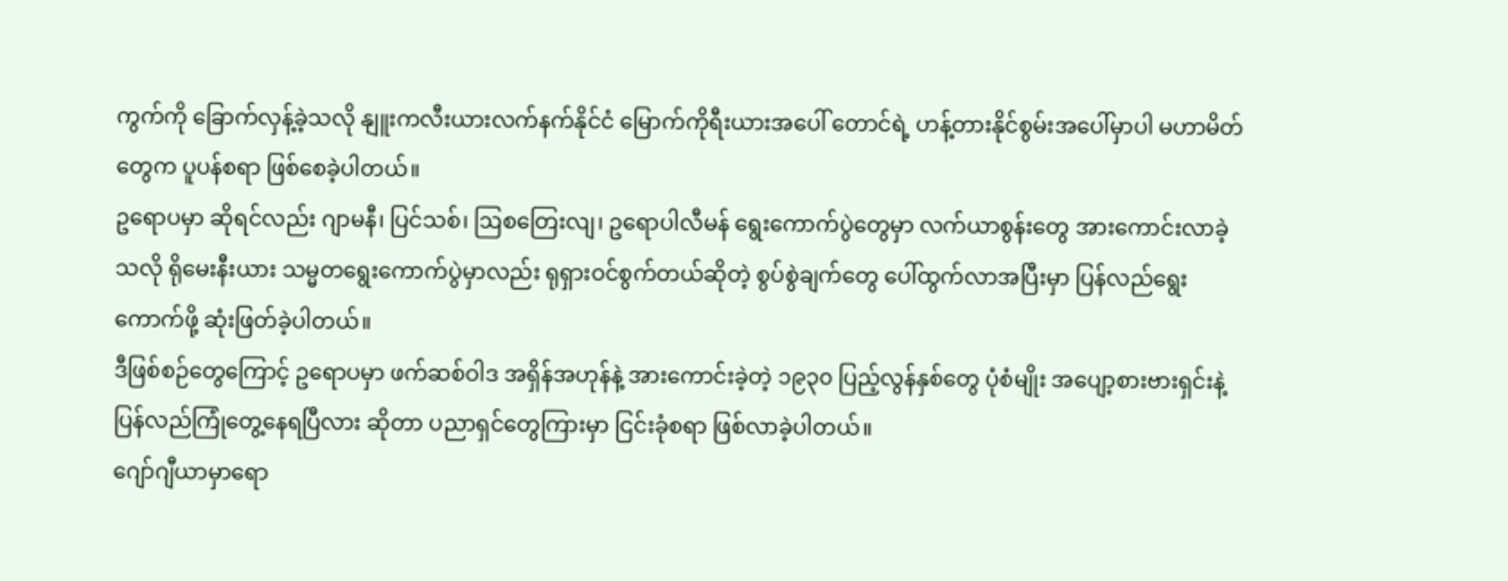ကွက်ကို ခြောက်လှန့်ခဲ့သလို နျူးကလီးယားလက်နက်နိုင်ငံ မြောက်ကိုရီးယားအပေါ် တောင်ရဲ့ ဟန့်တားနိုင်စွမ်းအပေါ်မှာပါ မဟာမိတ်တွေက ပူပန်စရာ ဖြစ်စေခဲ့ပါတယ်။
ဥရောပမှာ ဆိုရင်လည်း ဂျာမနီ၊ ပြင်သစ်၊ ဩစတြေးလျ၊ ဥရောပါလီမန် ရွေးကောက်ပွဲတွေမှာ လက်ယာစွန်းတွေ အားကောင်းလာခဲ့သလို ရိုမေးနီးယား သမ္မတရွေးကောက်ပွဲမှာလည်း ရုရှားဝင်စွက်တယ်ဆိုတဲ့ စွပ်စွဲချက်တွေ ပေါ်ထွက်လာအပြီးမှာ ပြန်လည်ရွေးကောက်ဖို့ ဆုံးဖြတ်ခဲ့ပါတယ်။
ဒီဖြစ်စဉ်တွေကြောင့် ဥရောပမှာ ဖက်ဆစ်ဝါဒ အရှိန်အဟုန်နဲ့ အားကောင်းခဲ့တဲ့ ၁၉၃၀ ပြည့်လွန်နှစ်တွေ ပုံစံမျိုး အပျော့စားဗားရှင်းနဲ့ ပြန်လည်ကြုံတွေ့နေရပြီလား ဆိုတာ ပညာရှင်တွေကြားမှာ ငြင်းခုံစရာ ဖြစ်လာခဲ့ပါတယ်။
ဂျော်ဂျီယာမှာရော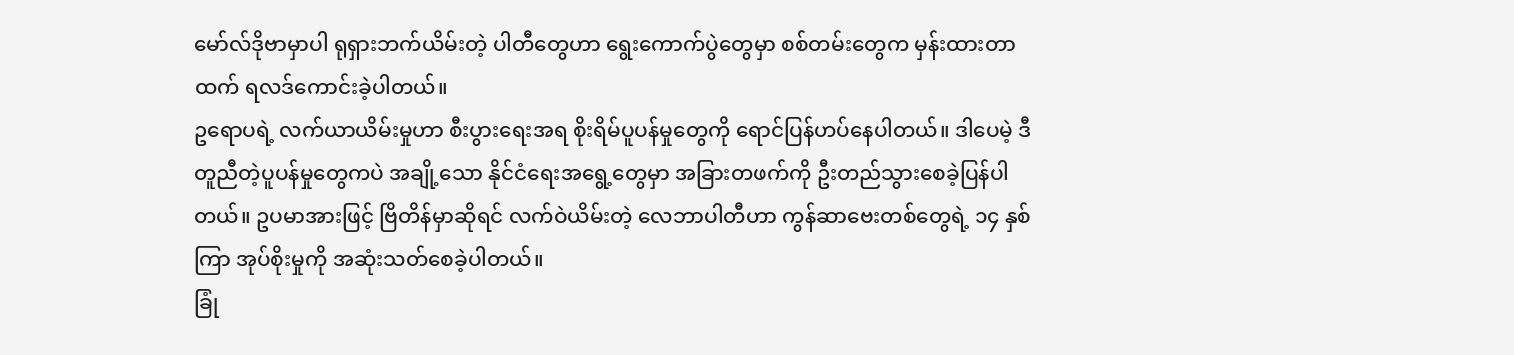မော်လ်ဒိုဗာမှာပါ ရုရှားဘက်ယိမ်းတဲ့ ပါတီတွေဟာ ရွေးကောက်ပွဲတွေမှာ စစ်တမ်းတွေက မှန်းထားတာထက် ရလဒ်ကောင်းခဲ့ပါတယ်။
ဥရောပရဲ့ လက်ယာယိမ်းမှုဟာ စီးပွားရေးအရ စိုးရိမ်ပူပန်မှုတွေကို ရောင်ပြန်ဟပ်နေပါတယ်။ ဒါပေမဲ့ ဒီတူညီတဲ့ပူပန်မှုတွေကပဲ အချို့သော နိုင်ငံရေးအရွေ့တွေမှာ အခြားတဖက်ကို ဦးတည်သွားစေခဲ့ပြန်ပါတယ်။ ဥပမာအားဖြင့် ဗြိတိန်မှာဆိုရင် လက်ဝဲယိမ်းတဲ့ လေဘာပါတီဟာ ကွန်ဆာဗေးတစ်တွေရဲ့ ၁၄ နှစ်ကြာ အုပ်စိုးမှုကို အဆုံးသတ်စေခဲ့ပါတယ်။
ခြုံ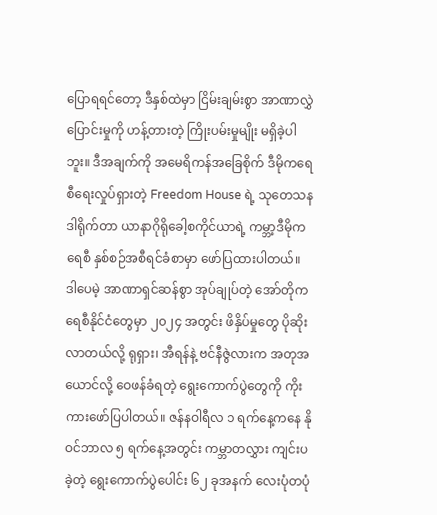ပြောရရင်တော့ ဒီနှစ်ထဲမှာ ငြိမ်းချမ်းစွာ အာဏာလွှဲပြောင်းမှုကို ဟန့်တားတဲ့ ကြိုးပမ်းမှုမျိုး မရှိခဲ့ပါဘူး။ ဒီအချက်ကို အမေရိကန်အခြေစိုက် ဒီမိုကရေစီရေးလှုပ်ရှားတဲ့ Freedom House ရဲ့ သုတေသနဒါရိုက်တာ ယာနာဂိုရိုခေါ့စကိုင်ယာရဲ့ ကမ္ဘာ့ဒီမိုကရေစီ နှစ်စဉ်အစီရင်ခံစာမှာ ဖော်ပြထားပါတယ်။
ဒါပေမဲ့ အာဏာရှင်ဆန်စွာ အုပ်ချုပ်တဲ့ အော်တိုကရေစီနိုင်ငံတွေမှာ ၂၀၂၄ အတွင်း ဖိနှိပ်မှုတွေ ပိုဆိုးလာတယ်လို့ ရုရှား၊ အီရန်နဲ့ ဗင်နီဇွဲလားက အတုအယောင်လို့ ဝေဖန်ခံရတဲ့ ရွေးကောက်ပွဲတွေကို ကိုးကားဖော်ပြပါတယ်။ ဇန်နဝါရီလ ၁ ရက်နေ့ကနေ နိုဝင်ဘာလ ၅ ရက်နေ့အတွင်း ကမ္ဘာတလွှား ကျင်းပခဲ့တဲ့ ရွေးကောက်ပွဲပေါင်း ၆၂ ခုအနက် လေးပုံတပုံ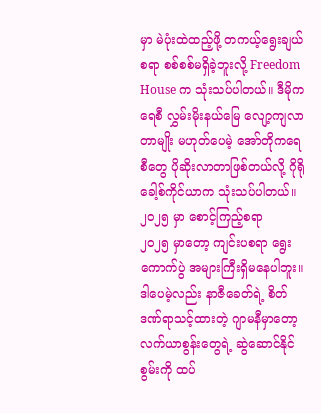မှာ မဲပုံးထဲထည့်ဖို့ တကယ့်ရွေးချယ်စရာ စစ်စစ်မရှိခဲ့ဘူးလို့ Freedom House က သုံးသပ်ပါတယ်။ ဒီမိုကရေစီ လွှမ်းမိုးနယ်မြေ လျော့ကျလာတာမျိုး မဟုတ်ပေမဲ့ အော်တိုကရေစီတွေ ပိုဆိုးလာတာဖြစ်တယ်လို့ ဂိုရိုခေါ့စ်ကိုင်ယာက သုံးသပ်ပါတယ်။
၂၀၂၅ မှာ စောင့်ကြည့်စရာ
၂၀၂၅ မှာတော့ ကျင်းပစရာ ရွေးကောက်ပွဲ အများကြီးရှိမနေပါဘူး။ ဒါပေမဲ့လည်း နာဇီခေတ်ရဲ့ စိတ်ဒဏ်ရာသင့်ထားတဲ့ ဂျာမနီမှာတော့ လက်ယာစွန်းတွေရဲ့ ဆွဲဆောင်နိုင်စွမ်းကို ထပ်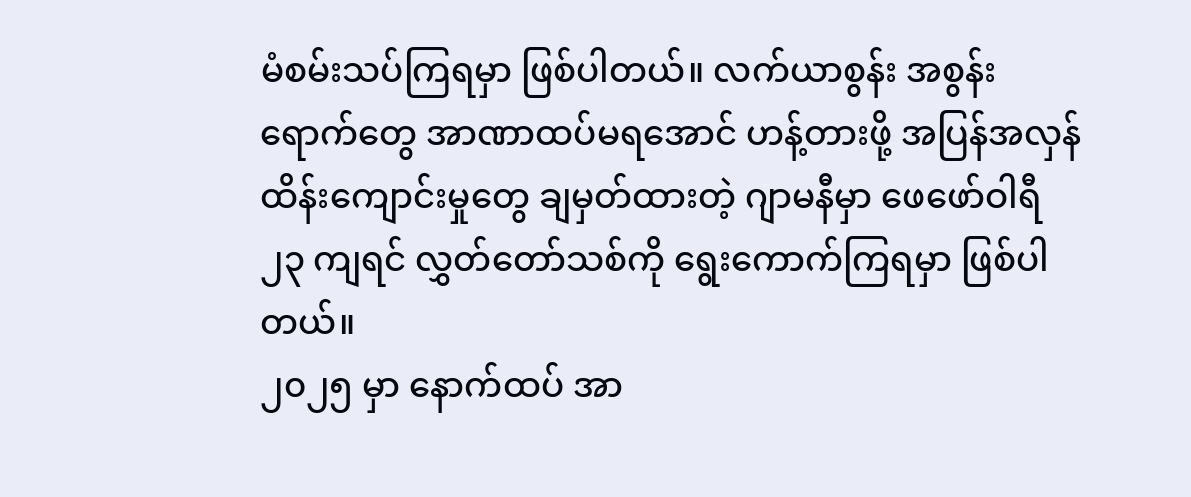မံစမ်းသပ်ကြရမှာ ဖြစ်ပါတယ်။ လက်ယာစွန်း အစွန်းရောက်တွေ အာဏာထပ်မရအောင် ဟန့်တားဖို့ အပြန်အလှန်ထိန်းကျောင်းမှုတွေ ချမှတ်ထားတဲ့ ဂျာမနီမှာ ဖေဖော်ဝါရီ ၂၃ ကျရင် လွှတ်တော်သစ်ကို ရွေးကောက်ကြရမှာ ဖြစ်ပါတယ်။
၂၀၂၅ မှာ နောက်ထပ် အာ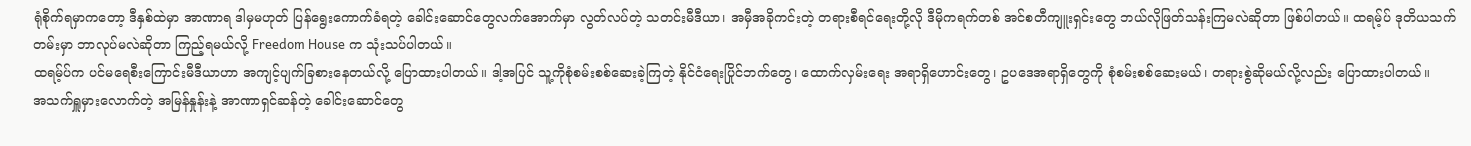ရုံစိုက်ရမှာကတော့ ဒီနှစ်ထဲမှာ အာဏာရ ဒါမှမဟုတ် ပြန်ရွေးကောက်ခံရတဲ့ ခေါင်းဆောင်တွေလက်အောက်မှာ လွတ်လပ်တဲ့ သတင်းမီဒီယာ၊ အမှီအခိုကင်းတဲ့ တရားစီရင်ရေးတို့လို ဒီမိုကရက်တစ် အင်စတီကျူးရှင်းတွေ ဘယ်လိုဖြတ်သန်းကြမလဲဆိုတာ ဖြစ်ပါတယ်။ ထရမ့်ပ် ဒုတိယသက်တမ်းမှာ ဘာလုပ်မလဲဆိုတာ ကြည့်ရမယ်လို့ Freedom House က သုံးသပ်ပါတယ်။
ထရမ့်ပ်က ပင်မရေစီးကြောင်းမီဒီယာဟာ အကျင့်ပျက်ခြစားနေတယ်လို့ ပြောထားပါတယ်။ ဒါ့အပြင် သူ့ကိုစုံစမ်းစစ်ဆေးခဲ့ကြတဲ့ နိုင်ငံရေးပြိုင်ဘက်တွေ၊ ထောက်လှမ်းရေး အရာရှိဟောင်းတွေ၊ ဥပဒေအရာရှိတွေကို စုံစမ်းစစ်ဆေးမယ်၊ တရားစွဲဆိုမယ်လို့လည်း ပြောထားပါတယ်။
အသက်ရှူမှားလောက်တဲ့ အမြန်နှုန်းနဲ့ အာဏာရှင်ဆန်တဲ့ ခေါင်းဆောင်တွေ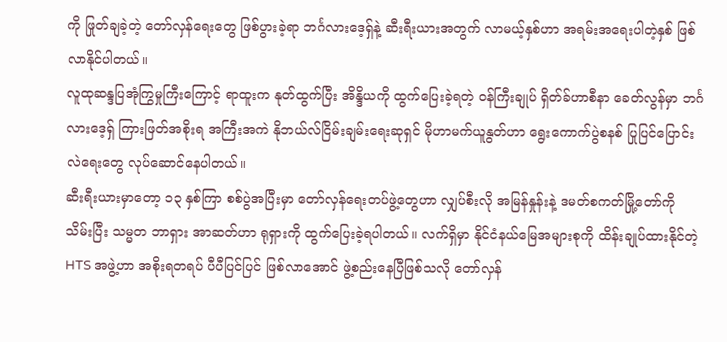ကို ဖြုတ်ချခဲ့တဲ့ တော်လှန်ရေးတွေ ဖြစ်ပွားခဲ့ရာ ဘင်္ဂလားဒေ့ရှ်နဲ့ ဆီးရီးယားအတွက် လာမယ့်နှစ်ဟာ အရမ်းအရေးပါတဲ့နှစ် ဖြစ်လာနိုင်ပါတယ်။
လူထုဆန္ဒပြအုံကြွမှုကြီးကြောင့် ရာထူးက နုတ်ထွက်ပြီး အိန္ဒိယကို ထွက်ပြေးခဲ့ရတဲ့ ဝန်ကြီးချုပ် ရှိတ်ခ်ဟာစီနာ ခေတ်လွန်မှာ ဘင်္ဂလားဒေ့ရှ် ကြားဖြတ်အစိုးရ အကြီးအကဲ နိုဘယ်လ်ငြိမ်းချမ်းရေးဆုရှင် မိုဟာမက်ယူနွတ်ဟာ ရွေးကောက်ပွဲစနစ် ပြုပြင်ပြောင်းလဲရေးတွေ လုပ်ဆောင်နေပါတယ်။
ဆီးရီးယားမှာတော့ ၁၃ နှစ်ကြာ စစ်ပွဲအပြီးမှာ တော်လှန်ရေးတပ်ဖွဲ့တွေဟာ လျှပ်စီးလို အမြန်နှုန်းနဲ့ ဒမတ်စကတ်မြို့တော်ကို သိမ်းပြီး သမ္မတ ဘာရှား အာဆတ်ဟာ ရုရှားကို ထွက်ပြေးခဲ့ရပါတယ်။ လက်ရှိမှာ နိုင်ငံနယ်မြေအများစုကို ထိန်းချုပ်ထားနိုင်တဲ့ HTS အဖွဲ့ဟာ အစိုးရတရပ် ပီပီပြင်ပြင် ဖြစ်လာအောင် ဖွဲ့စည်းနေပြီဖြစ်သလို တော်လှန်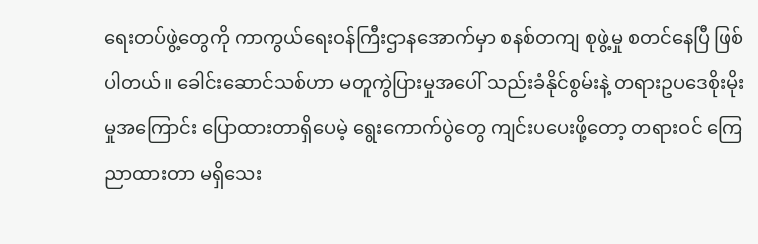ရေးတပ်ဖွဲ့တွေကို ကာကွယ်ရေးဝန်ကြီးဌာနအောက်မှာ စနစ်တကျ စုဖွဲ့မှု စတင်နေပြီ ဖြစ်ပါတယ်။ ခေါင်းဆောင်သစ်ဟာ မတူကွဲပြားမှုအပေါ် သည်းခံနိုင်စွမ်းနဲ့ တရားဥပဒေစိုးမိုးမှုအကြောင်း ပြောထားတာရှိပေမဲ့ ရွေးကောက်ပွဲတွေ ကျင်းပပေးဖို့တော့ တရားဝင် ကြေညာထားတာ မရှိသေး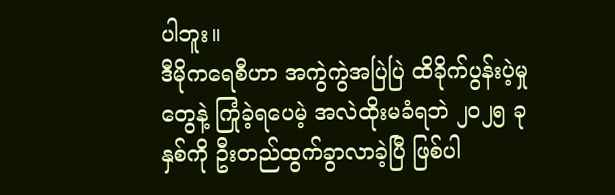ပါဘူး။
ဒီမိုကရေစီဟာ အကွဲကွဲအပြဲပြဲ ထိခိုက်ပွန်းပဲ့မှုတွေနဲ့ ကြုံခဲ့ရပေမဲ့ အလဲထိုးမခံရဘဲ ၂၀၂၅ ခုနှစ်ကို ဦးတည်ထွက်ခွာလာခဲ့ပြီ ဖြစ်ပါ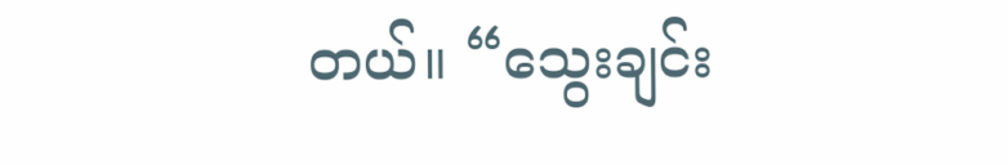တယ်။ “သွေးချင်း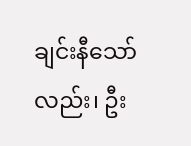ချင်းနီသော်လည်း၊ ဦး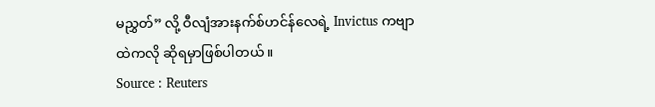မညွှတ်” လို့ ဝီလျံအားနက်စ်ဟင်န်လေရဲ့ Invictus ကဗျာထဲကလို ဆိုရမှာဖြစ်ပါတယ်။
Source : Reuters